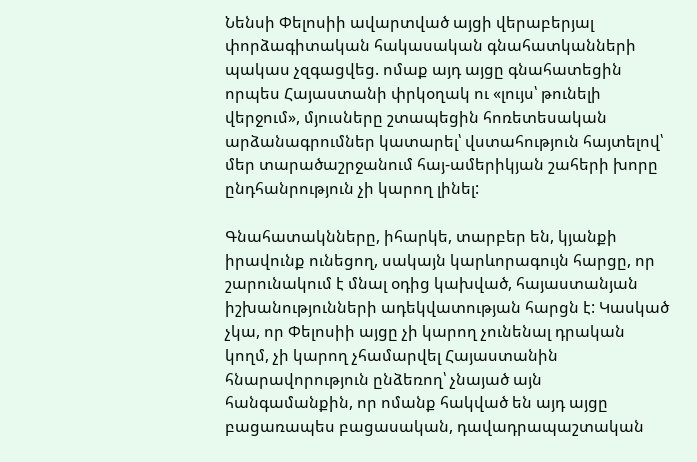Նենսի Փելոսիի ավարտված այցի վերաբերյալ փորձագիտական հակասական գնահատկանների պակաս չզգացվեց. ոմաք այդ այցը գնահատեցին որպես Հայաստանի փրկօղակ ու «լույս՝ թունելի վերջում», մյուսները շտապեցին հոռետեսական արձանագրումներ կատարել՝ վստահություն հայտելով՝ մեր տարածաշրջանում հայ-ամերիկյան շահերի խորը ընդհանրություն չի կարող լինել:

Գնահատակնները, իհարկե, տարբեր են, կյանքի իրավունք ունեցող, սակայն կարևորագույն հարցը, որ շարունակում է մնալ օդից կախված, հայաստանյան իշխանությունների ադեկվատության հարցն է: Կասկած չկա, որ Փելոսիի այցը չի կարող չունենալ դրական կողմ, չի կարող չհամարվել Հայաստանին հնարավորություն ընձեռող՝ չնայած այն հանգամանքին, որ ոմանք հակված են այդ այցը բացառապես բացասական, դավադրապաշտական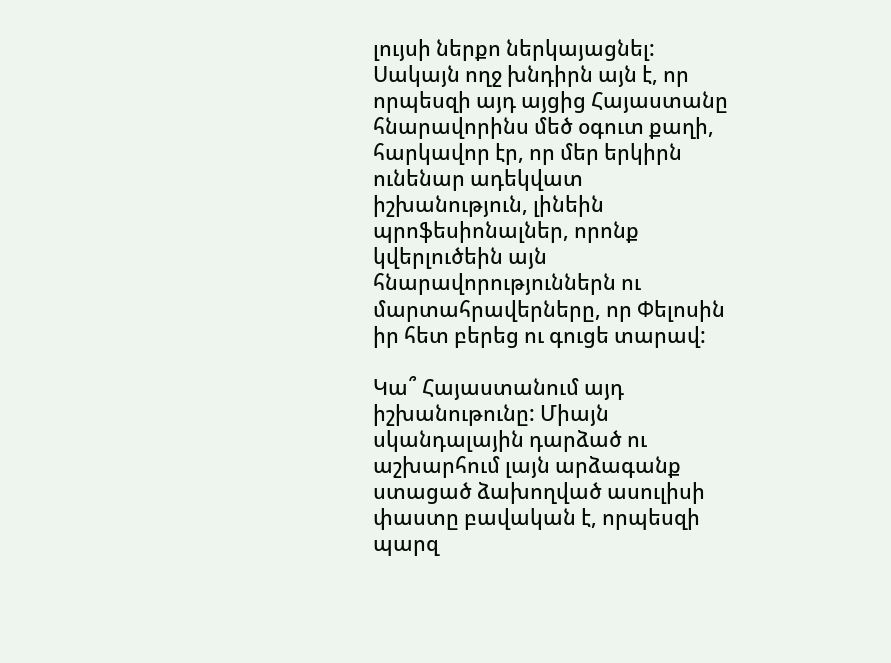լույսի ներքո ներկայացնել: Սակայն ողջ խնդիրն այն է, որ որպեսզի այդ այցից Հայաստանը հնարավորինս մեծ օգուտ քաղի, հարկավոր էր, որ մեր երկիրն ունենար ադեկվատ իշխանություն, լինեին պրոֆեսիոնալներ, որոնք կվերլուծեին այն հնարավորություններն ու մարտահրավերները, որ Փելոսին իր հետ բերեց ու գուցե տարավ:

Կա՞ Հայաստանում այդ իշխանութունը: Միայն սկանդալային դարձած ու աշխարհում լայն արձագանք ստացած ձախողված ասուլիսի փաստը բավական է, որպեսզի պարզ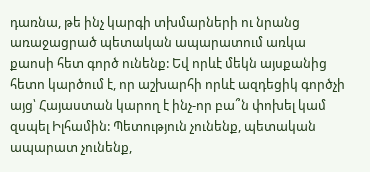դառնա, թե ինչ կարգի տխմարների ու նրանց առաջացրած պետական ապարատում առկա քաոսի հետ գործ ունենք: Եվ որևէ մեկն այսքանից հետո կարծում է, որ աշխարհի որևէ ազդեցիկ գործչի այց՝ Հայաստան կարող է ինչ-որ բա՞ն փոխել կամ զսպել Իլհամին: Պետություն չունենք, պետական ապարատ չունենք,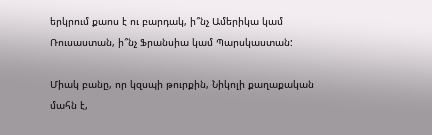երկրում քաոս է ու բարդակ, ի՞նչ Ամերիկա կամ Ռուսաստան, ի՞նչ Ֆրանսիա կամ Պարսկաստան:

Միակ բանը, որ կզսպի թուրքին, Նիկոլի քաղաքական մահն է,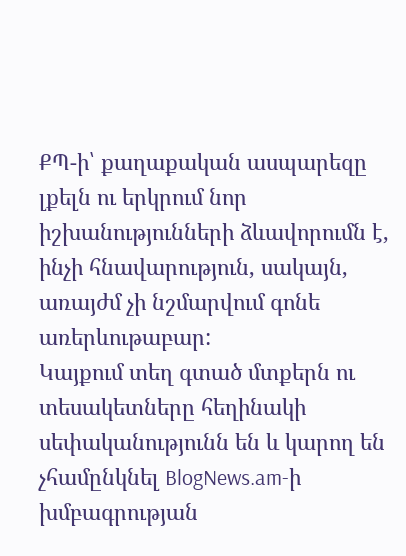ՔՊ-ի՝ քաղաքական ասպարեզը լքելն ու երկրում նոր իշխանությունների ձևավորումն է, ինչի հնավարություն, սակայն, առայժմ չի նշմարվում գոնե առերևութաբար:
Կայքում տեղ գտած մտքերն ու տեսակետները հեղինակի սեփականությունն են և կարող են չհամընկնել BlogNews.am-ի խմբագրության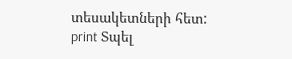տեսակետների հետ:
print Տպել